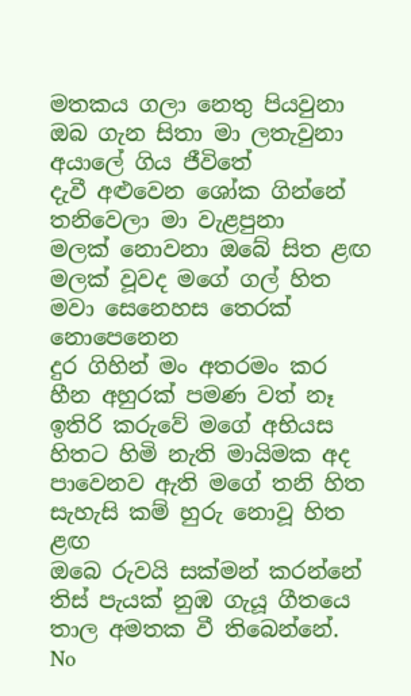මතකය ගලා නෙතු පියවුනා
ඔබ ගැන සිතා මා ලතැවුනා
අයාලේ ගිය ජීවිතේ
දැවී අළුවෙන ශෝක ගින්නේ
තනිවෙලා මා වැළපුනා
මලක් නොවනා ඔබේ සිත ළඟ
මලක් වූවද මගේ ගල් හිත
මවා සෙනෙහස තෙරක් නොපෙනෙන
දුර ගිහින් මං අතරමං කර
හීන අහුරක් පමණ වත් නෑ
ඉතිරි කරුවේ මගේ අභියස
හිතට හිමි නැති මායිමක අද
පාවෙනව ඇති මගේ තනි හිත
සැහැසි කම් හුරු නොවූ හිත ළඟ
ඔබෙ රුවයි සක්මන් කරන්නේ
තිස් පැයක් නුඹ ගැයූ ගීතයෙ
තාල අමතක වී තිබෙන්නේ.
No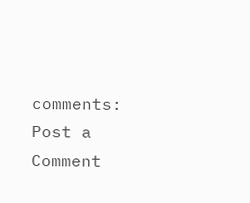comments:
Post a Comment